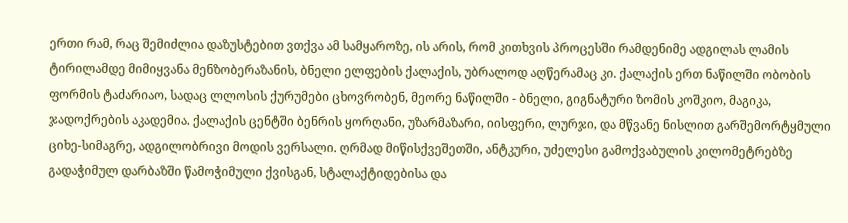ერთი რამ, რაც შემიძლია დაზუსტებით ვთქვა ამ სამყაროზე, ის არის, რომ კითხვის პროცესში რამდენიმე ადგილას ლამის ტირილამდე მიმიყვანა მენზობერაზანის, ბნელი ელფების ქალაქის, უბრალოდ აღწერამაც კი. ქალაქის ერთ ნაწილში ობობის ფორმის ტაძარიაო, სადაც ლლოსის ქურუმები ცხოვრობენ, მეორე ნაწილში - ბნელი, გიგნატური ზომის კოშკიო, მაგიკა, ჯადოქრების აკადემია. ქალაქის ცენტში ბენრის ყორღანი, უზარმაზარი, იისფერი, ლურჯი, და მწვანე ნისლით გარშემორტყმული ციხე-სიმაგრე, ადგილობრივი მოდის ვერსალი. ღრმად მიწისქვეშეთში, ანტკური, უძელესი გამოქვაბულის კილომეტრებზე გადაჭიმულ დარბაზში წამოჭიმული ქვისგან, სტალაქტიდებისა და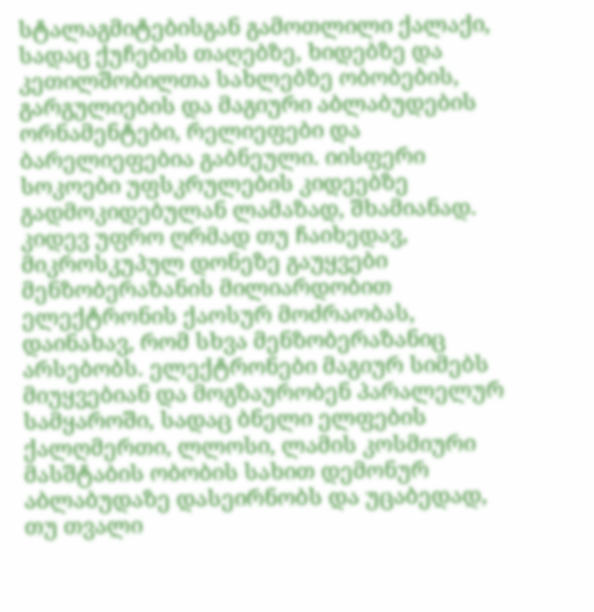სტალაგმიტებისგან გამოთლილი ქალაქი, სადაც ქუჩების თაღებზე, ხიდებზე და კეთილშობილთა სახლებზე ობობების, გარგულიების და მაგიური აბლაბუდების ორნამენტები, რელიეფები და ბარელიეფებია გაბნეული. იისფერი სოკოები უფსკრულების კიდეებზე გადმოკიდებულან ლამაზად, შხამიანად. კიდევ უფრო ღრმად თუ ჩაიხედავ, მიკროსკუპულ დონეზე გაუყვები მენზობერაზანის მილიარდობით ელექტრონის ქაოსურ მოძრაობას, დაინახავ, რომ სხვა მენზობერაზანიც არსებობს. ელექტრონები მაგიურ სიმებს მიუყვებიან და მოგზაურობენ პარალელურ სამყაროში, სადაც ბნელი ელფების ქალღმერთი, ლლოსი, ლამის კოსმიური მასშტაბის ობობის სახით დემონურ აბლაბუდაზე დასეირნობს და უცაბედად, თუ თვალი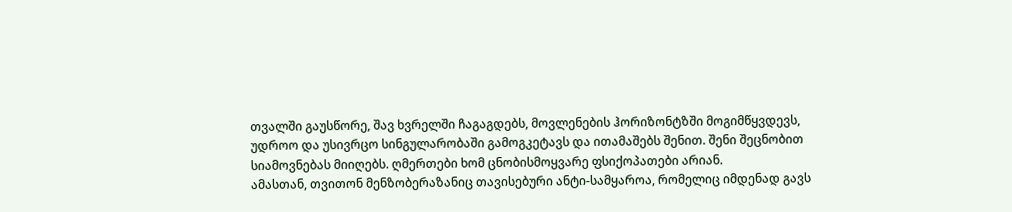თვალში გაუსწორე, შავ ხვრელში ჩაგაგდებს, მოვლენების ჰორიზონტზში მოგიმწყვდევს, უდროო და უსივრცო სინგულარობაში გამოგკეტავს და ითამაშებს შენით. შენი შეცნობით სიამოვნებას მიიღებს. ღმერთები ხომ ცნობისმოყვარე ფსიქოპათები არიან.
ამასთან, თვითონ მენზობერაზანიც თავისებური ანტი-სამყაროა, რომელიც იმდენად გავს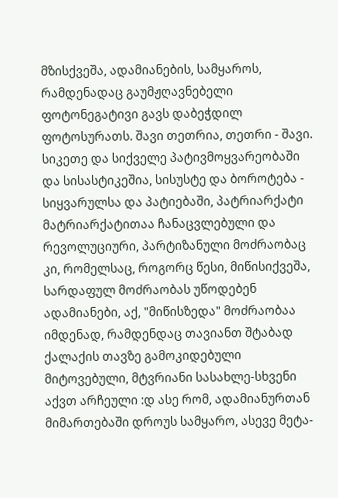მზისქვეშა, ადამიანების, სამყაროს, რამდენადაც გაუმჟღავნებელი ფოტონეგატივი გავს დაბეჭდილ ფოტოსურათს. შავი თეთრია, თეთრი - შავი. სიკეთე და სიქველე პატივმოყვარეობაში და სისასტიკეშია, სისუსტე და ბოროტება - სიყვარულსა და პატიებაში, პატრიარქატი მატრიარქატითაა ჩანაცვლებული და რევოლუციური, პარტიზანული მოძრაობაც კი, რომელსაც, როგორც წესი, მიწისიქვეშა, სარდაფულ მოძრაობას უწოდებენ ადამიანები, აქ, "მიწისზედა" მოძრაობაა იმდენად, რამდენდაც თავიანთ შტაბად ქალაქის თავზე გამოკიდებული მიტოვებული, მტვრიანი სასახლე-სხვენი აქვთ არჩეული :დ ასე რომ, ადამიანურთან მიმართებაში დროუს სამყარო, ასევე მეტა-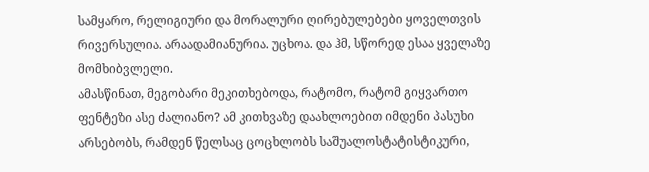სამყარო, რელიგიური და მორალური ღირებულებები ყოველთვის რივერსულია. არაადამიანურია. უცხოა. და ჰმ, სწორედ ესაა ყველაზე მომხიბვლელი.
ამასწინათ, მეგობარი მეკითხებოდა, რატომო, რატომ გიყვართო ფენტეზი ასე ძალიანო? ამ კითხვაზე დაახლოებით იმდენი პასუხი არსებობს, რამდენ წელსაც ცოცხლობს საშუალოსტატისტიკური,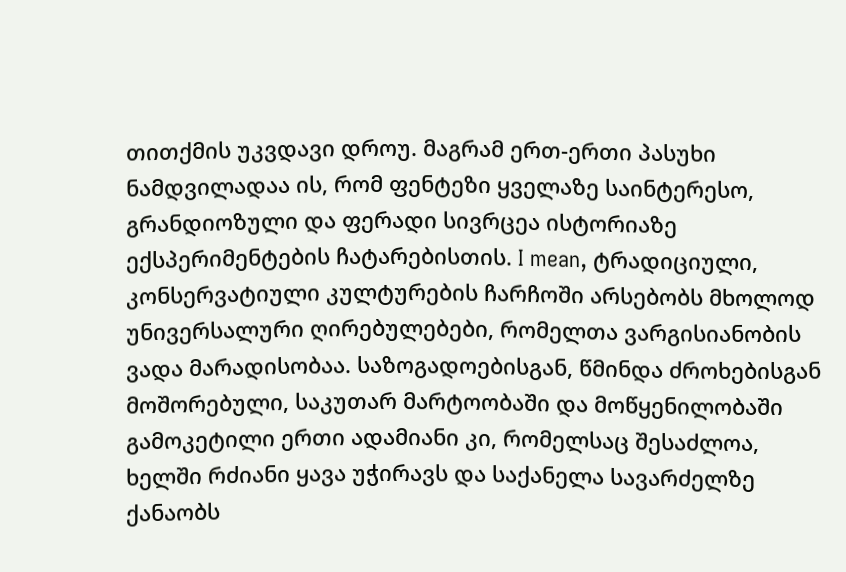თითქმის უკვდავი დროუ. მაგრამ ერთ-ერთი პასუხი ნამდვილადაა ის, რომ ფენტეზი ყველაზე საინტერესო, გრანდიოზული და ფერადი სივრცეა ისტორიაზე ექსპერიმენტების ჩატარებისთის. I mean, ტრადიციული, კონსერვატიული კულტურების ჩარჩოში არსებობს მხოლოდ უნივერსალური ღირებულებები, რომელთა ვარგისიანობის ვადა მარადისობაა. საზოგადოებისგან, წმინდა ძროხებისგან მოშორებული, საკუთარ მარტოობაში და მოწყენილობაში გამოკეტილი ერთი ადამიანი კი, რომელსაც შესაძლოა, ხელში რძიანი ყავა უჭირავს და საქანელა სავარძელზე
ქანაობს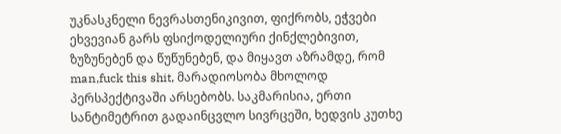უკნასკნელი ნევრასთენიკივით, ფიქრობს, ეჭვები ეხვევიან გარს ფსიქოდელიური ქინქლებივით, ზუზუნებენ და წუწუნებენ, და მიყავთ აზრამდე, რომ man,fuck this shit, მარადიოსობა მხოლოდ პერსპექტივაში არსებობს. საკმარისია, ერთი სანტიმეტრით გადაინცვლო სივრცეში, ხედვის კუთხე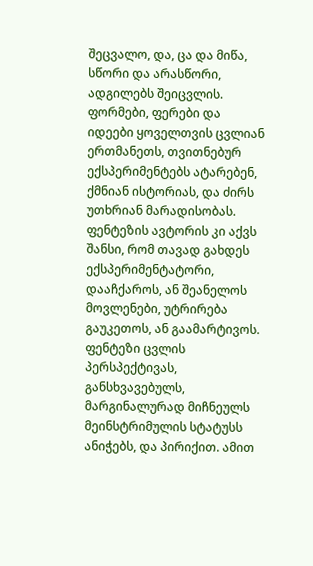შეცვალო, და, ცა და მიწა, სწორი და არასწორი, ადგილებს შეიცვლის. ფორმები, ფერები და იდეები ყოველთვის ცვლიან ერთმანეთს, თვითნებურ ექსპერიმენტებს ატარებენ, ქმნიან ისტორიას, და ძირს უთხრიან მარადისობას. ფენტეზის ავტორის კი აქვს შანსი, რომ თავად გახდეს ექსპერიმენტატორი, დააჩქაროს, ან შეანელოს მოვლენები, უტრირება გაუკეთოს, ან გაამარტივოს. ფენტეზი ცვლის პერსპექტივას, განსხვავებულს, მარგინალურად მიჩნეულს მეინსტრიმულის სტატუსს ანიჭებს, და პირიქით. ამით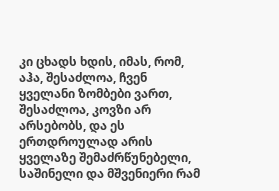კი ცხადს ხდის, იმას, რომ, აჰა, შესაძლოა, ჩვენ ყველანი ზომბები ვართ, შესაძლოა, კოვზი არ არსებობს, და ეს ერთდროულად არის ყველაზე შემაძრწუნებელი, საშინელი და მშვენიერი რამ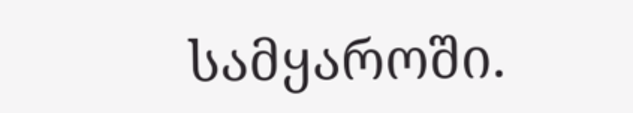სამყაროში.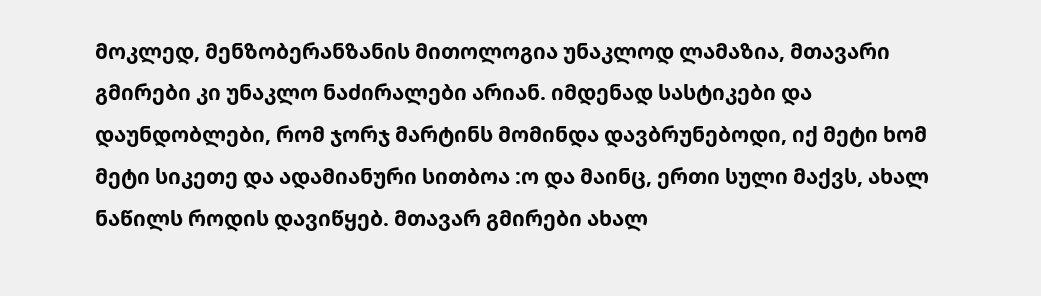მოკლედ, მენზობერანზანის მითოლოგია უნაკლოდ ლამაზია, მთავარი გმირები კი უნაკლო ნაძირალები არიან. იმდენად სასტიკები და დაუნდობლები, რომ ჯორჯ მარტინს მომინდა დავბრუნებოდი, იქ მეტი ხომ მეტი სიკეთე და ადამიანური სითბოა :ო და მაინც, ერთი სული მაქვს, ახალ ნაწილს როდის დავიწყებ. მთავარ გმირები ახალ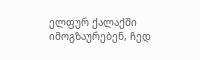ელფურ ქალაქში იმოგზაურებენ, ჩედ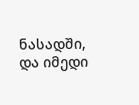ნასადში, და იმედი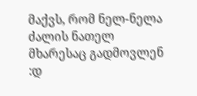მაქვს, რომ ნელ-ნელა ძალის ნათელ მხარესაც გადმოვლენ :დ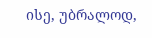ისე, უბრალოდ,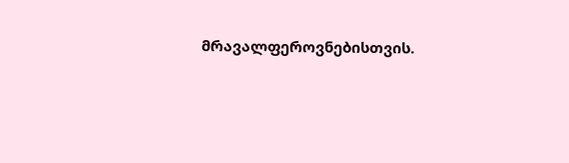მრავალფეროვნებისთვის.